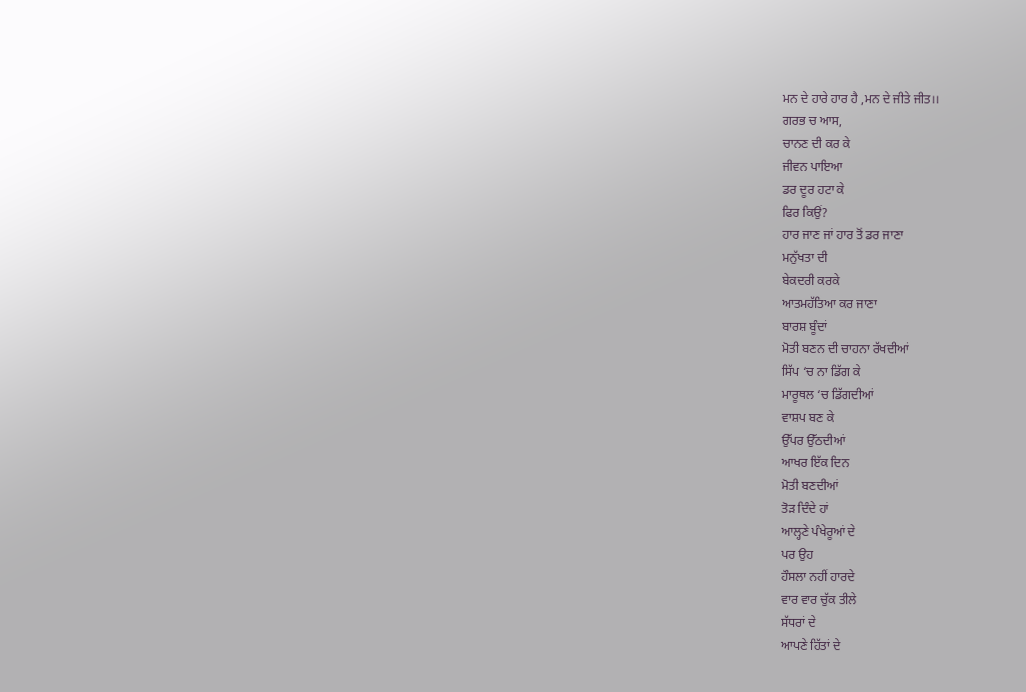ਮਨ ਦੇ ਹਾਰੇ ਹਾਰ ਹੈ ,ਮਨ ਦੇ ਜੀਤੇ ਜੀਤ।।
ਗਰਭ ਚ ਆਸ,
ਚਾਨਣ ਦੀ ਕਰ ਕੇ
ਜੀਵਨ ਪਾਇਆ
ਡਰ ਦੂਰ ਹਟਾ ਕੇ
ਫਿਰ ਕਿਉਂ?
ਹਾਰ ਜਾਣ ਜਾਂ ਹਾਰ ਤੋਂ ਡਰ ਜਾਣਾ
ਮਨੁੱਖਤਾ ਦੀ
ਬੇਕਦਰੀ ਕਰਕੇ
ਆਤਮਹੱਤਿਆ ਕਰ ਜਾਣਾ
ਬਾਰਸ਼ ਬੂੰਦਾਂ
ਮੋਤੀ ਬਣਨ ਦੀ ਚਾਹਨਾ ਰੱਖਦੀਆਂ
ਸਿੱਪ ‘ਚ ਨਾ ਡਿੱਗ ਕੇ
ਮਾਰੂਥਲ ‘ਚ ਡਿੱਗਦੀਆਂ
ਵਾਸ਼ਪ ਬਣ ਕੇ
ਉੱਪਰ ਉੱਠਦੀਆਂ
ਆਖਰ ਇੱਕ ਦਿਨ
ਮੋਤੀ ਬਣਦੀਆਂ
ਤੋੜ ਦਿੰਦੇ ਹਾਂ
ਆਲ੍ਹਣੇ ਪੰਖੇਰੂਆਂ ਦੇ
ਪਰ ਉਹ
ਹੌਸਲਾ ਨਹੀਂ ਹਾਰਦੇ
ਵਾਰ ਵਾਰ ਚੁੱਕ ਤੀਲੇ
ਸੱਧਰਾਂ ਦੇ
ਆਪਣੇ ਹਿੱਤਾਂ ਦੇ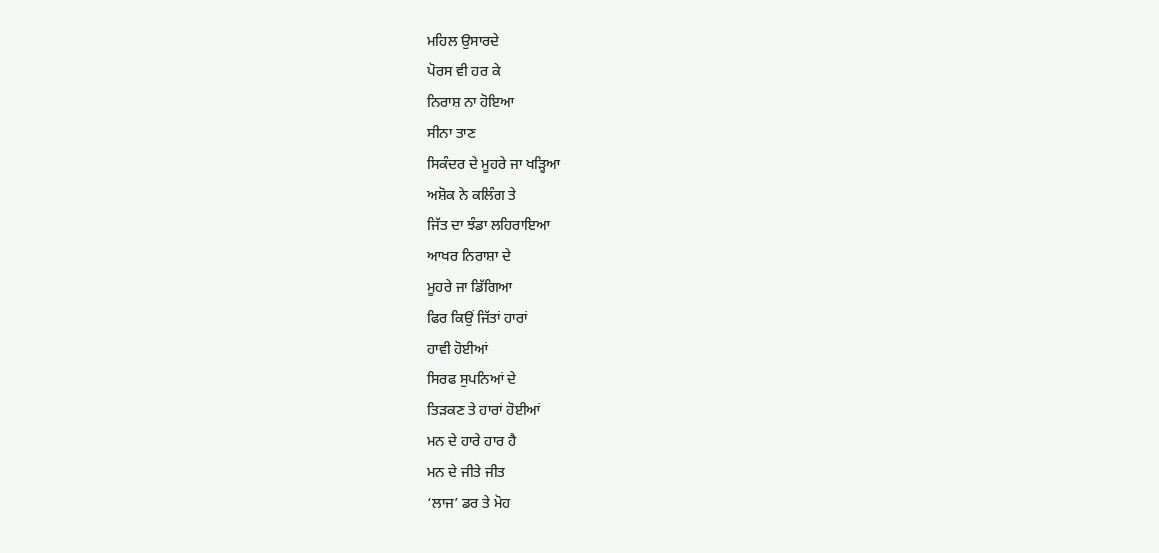ਮਹਿਲ ਉਸਾਰਦੇ
ਪੋਰਸ ਵੀ ਹਰ ਕੇ
ਨਿਰਾਸ਼ ਨਾ ਹੋਇਆ
ਸੀਨਾ ਤਾਣ
ਸਿਕੰਦਰ ਦੇ ਮੂਹਰੇ ਜਾ ਖੜ੍ਹਿਆ
ਅਸ਼ੋਕ ਨੇ ਕਲਿੰਗ ਤੇ
ਜਿੱਤ ਦਾ ਝੰਡਾ ਲਹਿਰਾਇਆ
ਆਖਰ ਨਿਰਾਸ਼ਾ ਦੇ
ਮੂਹਰੇ ਜਾ ਡਿੱਗਿਆ
ਫਿਰ ਕਿਉਂ ਜਿੱਤਾਂ ਹਾਰਾਂ
ਹਾਵੀ ਹੋਈਆਂ
ਸਿਰਫ ਸੁਪਨਿਆਂ ਦੇ
ਤਿੜਕਣ ਤੇ ਹਾਰਾਂ ਹੋਈਆਂ
ਮਨ ਦੇ ਹਾਰੇ ਹਾਰ ਹੈ
ਮਨ ਦੇ ਜੀਤੇ ਜੀਤ
‘ਲਾਜ’ ਡਰ ਤੇ ਮੋਹ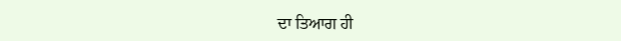ਦਾ ਤਿਆਗ ਹੀ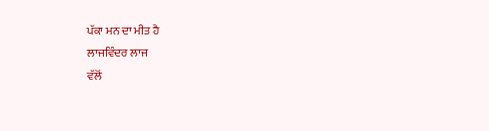ਪੱਕਾ ਮਨ ਦਾ ਮੀਤ ਹੈ
ਲਾਜਵਿੰਦਰ ਲਾਜ
ਵੱਲੋਂ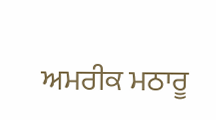ਅਮਰੀਕ ਮਠਾਰੂ